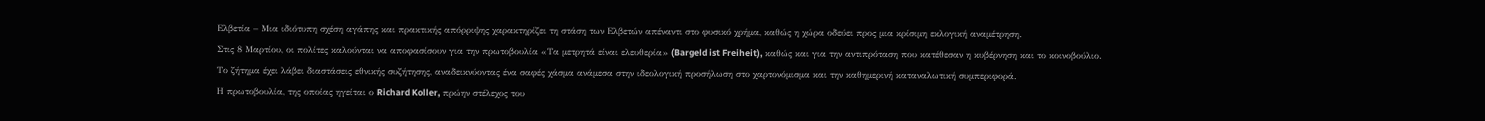Ελβετία – Μια ιδιότυπη σχέση αγάπης και πρακτικής απόρριψης χαρακτηρίζει τη στάση των Ελβετών απέναντι στο φυσικό χρήμα, καθώς η χώρα οδεύει προς μια κρίσιμη εκλογική αναμέτρηση.
Στις 8 Μαρτίου, οι πολίτες καλούνται να αποφασίσουν για την πρωτοβουλία «Τα μετρητά είναι ελευθερία» (Bargeld ist Freiheit), καθώς και για την αντιπρόταση που κατέθεσαν η κυβέρνηση και το κοινοβούλιο.
Το ζήτημα έχει λάβει διαστάσεις εθνικής συζήτησης, αναδεικνύοντας ένα σαφές χάσμα ανάμεσα στην ιδεολογική προσήλωση στο χαρτονόμισμα και την καθημερινή καταναλωτική συμπεριφορά.
Η πρωτοβουλία, της οποίας ηγείται ο Richard Koller, πρώην στέλεχος του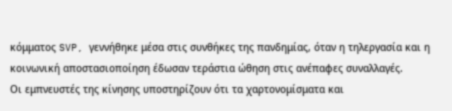κόμματος SVP, γεννήθηκε μέσα στις συνθήκες της πανδημίας, όταν η τηλεργασία και η κοινωνική αποστασιοποίηση έδωσαν τεράστια ώθηση στις ανέπαφες συναλλαγές.
Οι εμπνευστές της κίνησης υποστηρίζουν ότι τα χαρτονομίσματα και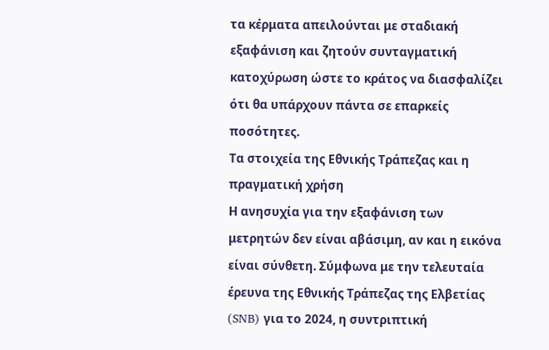τα κέρματα απειλούνται με σταδιακή εξαφάνιση και ζητούν συνταγματική κατοχύρωση ώστε το κράτος να διασφαλίζει ότι θα υπάρχουν πάντα σε επαρκείς ποσότητες.
Τα στοιχεία της Εθνικής Τράπεζας και η πραγματική χρήση
Η ανησυχία για την εξαφάνιση των μετρητών δεν είναι αβάσιμη, αν και η εικόνα είναι σύνθετη. Σύμφωνα με την τελευταία έρευνα της Εθνικής Τράπεζας της Ελβετίας (SNB) για το 2024, η συντριπτική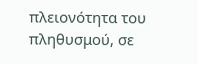πλειονότητα του πληθυσμού, σε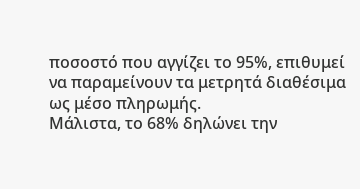ποσοστό που αγγίζει το 95%, επιθυμεί να παραμείνουν τα μετρητά διαθέσιμα ως μέσο πληρωμής.
Μάλιστα, το 68% δηλώνει την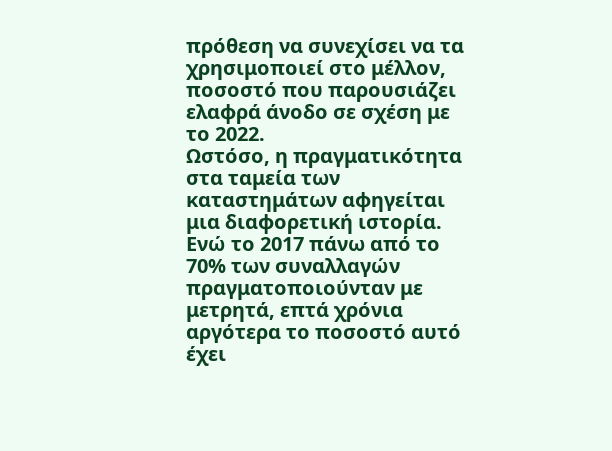πρόθεση να συνεχίσει να τα χρησιμοποιεί στο μέλλον, ποσοστό που παρουσιάζει ελαφρά άνοδο σε σχέση με το 2022.
Ωστόσο, η πραγματικότητα στα ταμεία των καταστημάτων αφηγείται μια διαφορετική ιστορία. Ενώ το 2017 πάνω από το 70% των συναλλαγών πραγματοποιούνταν με μετρητά, επτά χρόνια αργότερα το ποσοστό αυτό έχει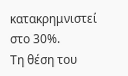κατακρημνιστεί στο 30%.
Τη θέση του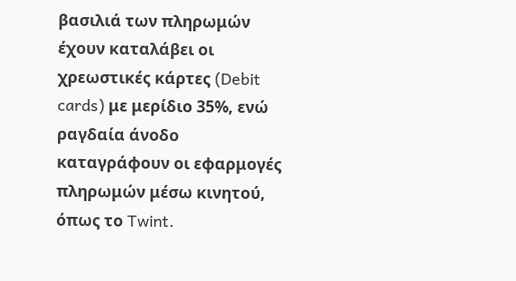βασιλιά των πληρωμών έχουν καταλάβει οι χρεωστικές κάρτες (Debit cards) με μερίδιο 35%, ενώ ραγδαία άνοδο καταγράφουν οι εφαρμογές πληρωμών μέσω κινητού, όπως το Twint.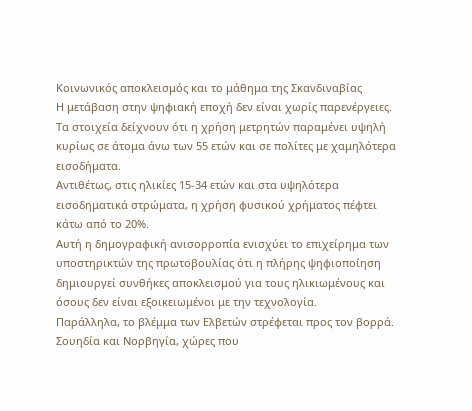Κοινωνικός αποκλεισμός και το μάθημα της Σκανδιναβίας
Η μετάβαση στην ψηφιακή εποχή δεν είναι χωρίς παρενέργειες. Τα στοιχεία δείχνουν ότι η χρήση μετρητών παραμένει υψηλή κυρίως σε άτομα άνω των 55 ετών και σε πολίτες με χαμηλότερα εισοδήματα.
Αντιθέτως, στις ηλικίες 15-34 ετών και στα υψηλότερα εισοδηματικά στρώματα, η χρήση φυσικού χρήματος πέφτει κάτω από το 20%.
Αυτή η δημογραφική ανισορροπία ενισχύει το επιχείρημα των υποστηρικτών της πρωτοβουλίας ότι η πλήρης ψηφιοποίηση δημιουργεί συνθήκες αποκλεισμού για τους ηλικιωμένους και όσους δεν είναι εξοικειωμένοι με την τεχνολογία.
Παράλληλα, το βλέμμα των Ελβετών στρέφεται προς τον βορρά. Σουηδία και Νορβηγία, χώρες που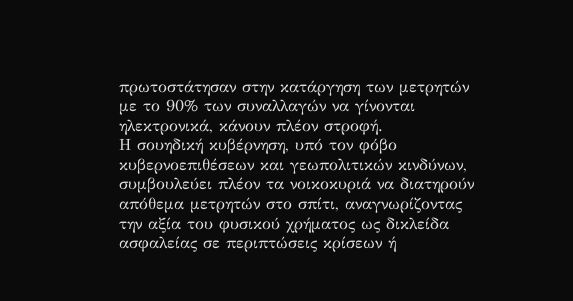πρωτοστάτησαν στην κατάργηση των μετρητών με το 90% των συναλλαγών να γίνονται ηλεκτρονικά, κάνουν πλέον στροφή.
Η σουηδική κυβέρνηση, υπό τον φόβο κυβερνοεπιθέσεων και γεωπολιτικών κινδύνων, συμβουλεύει πλέον τα νοικοκυριά να διατηρούν απόθεμα μετρητών στο σπίτι, αναγνωρίζοντας την αξία του φυσικού χρήματος ως δικλείδα ασφαλείας σε περιπτώσεις κρίσεων ή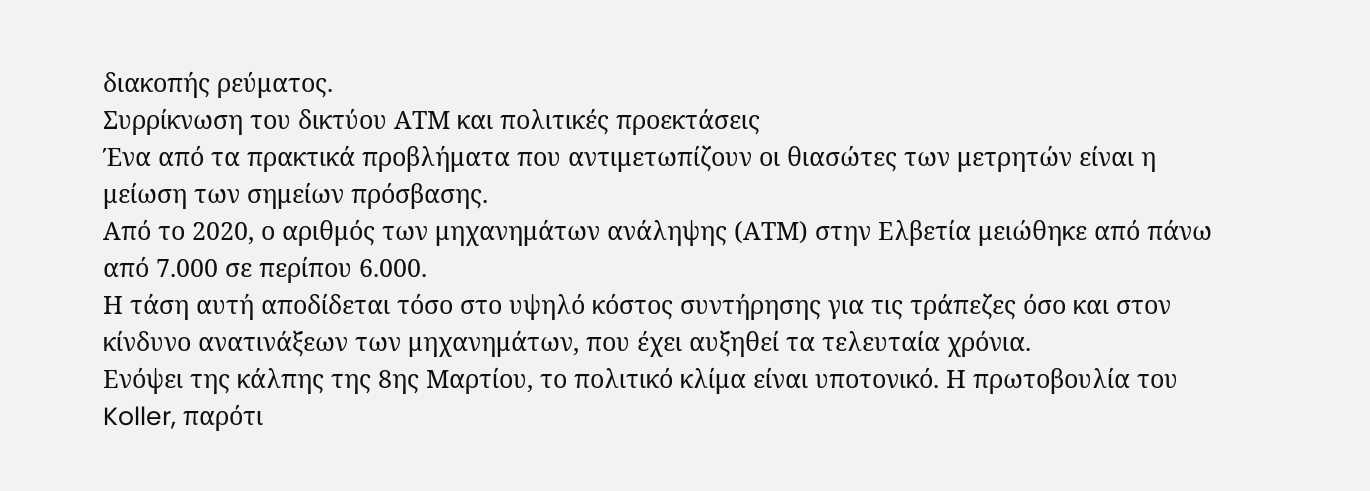διακοπής ρεύματος.
Συρρίκνωση του δικτύου ΑΤΜ και πολιτικές προεκτάσεις
Ένα από τα πρακτικά προβλήματα που αντιμετωπίζουν οι θιασώτες των μετρητών είναι η μείωση των σημείων πρόσβασης.
Από το 2020, ο αριθμός των μηχανημάτων ανάληψης (ΑΤΜ) στην Ελβετία μειώθηκε από πάνω από 7.000 σε περίπου 6.000.
Η τάση αυτή αποδίδεται τόσο στο υψηλό κόστος συντήρησης για τις τράπεζες όσο και στον κίνδυνο ανατινάξεων των μηχανημάτων, που έχει αυξηθεί τα τελευταία χρόνια.
Ενόψει της κάλπης της 8ης Μαρτίου, το πολιτικό κλίμα είναι υποτονικό. Η πρωτοβουλία του Koller, παρότι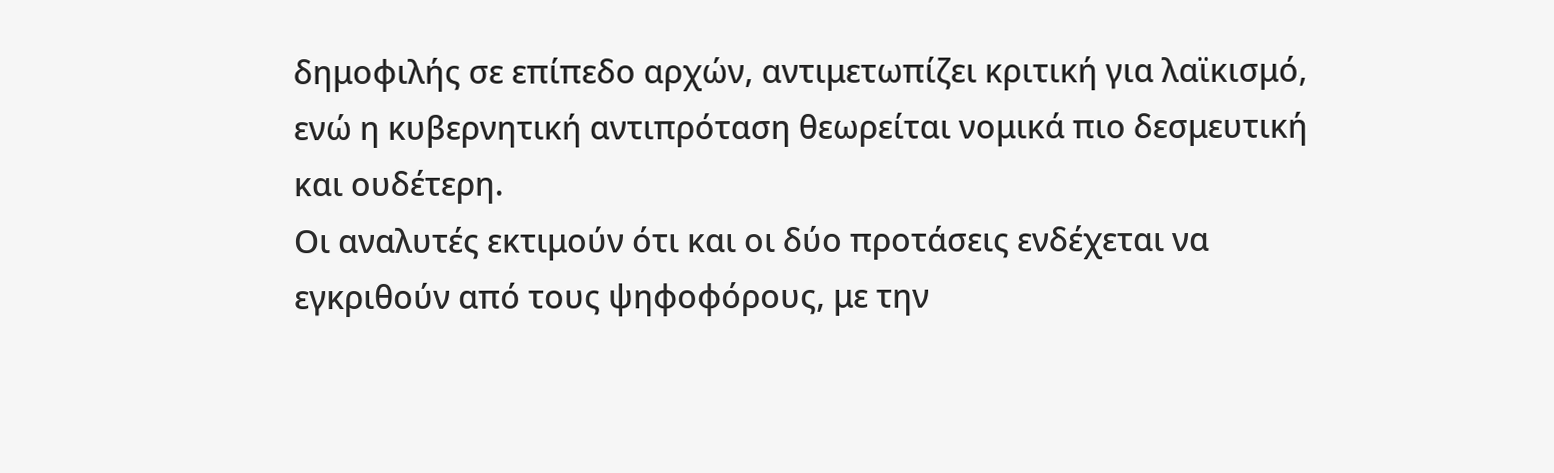δημοφιλής σε επίπεδο αρχών, αντιμετωπίζει κριτική για λαϊκισμό, ενώ η κυβερνητική αντιπρόταση θεωρείται νομικά πιο δεσμευτική και ουδέτερη.
Οι αναλυτές εκτιμούν ότι και οι δύο προτάσεις ενδέχεται να εγκριθούν από τους ψηφοφόρους, με την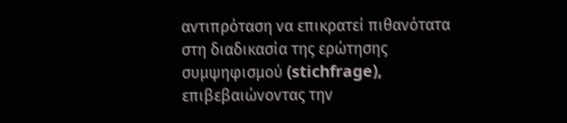αντιπρόταση να επικρατεί πιθανότατα στη διαδικασία της ερώτησης συμψηφισμού (stichfrage), επιβεβαιώνοντας την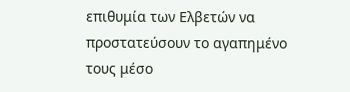επιθυμία των Ελβετών να προστατεύσουν το αγαπημένο τους μέσο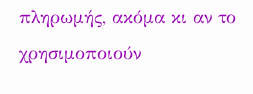πληρωμής, ακόμα κι αν το χρησιμοποιούν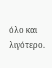όλο και λιγότερο.